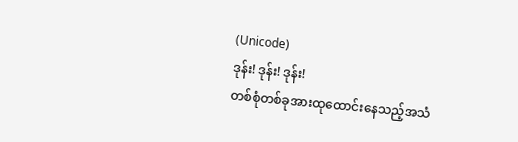(Unicode)
ဒုန်း! ဒုန်း! ဒုန်း!
တစ်စုံတစ်ခုအားထုထောင်းနေသည့်အသံ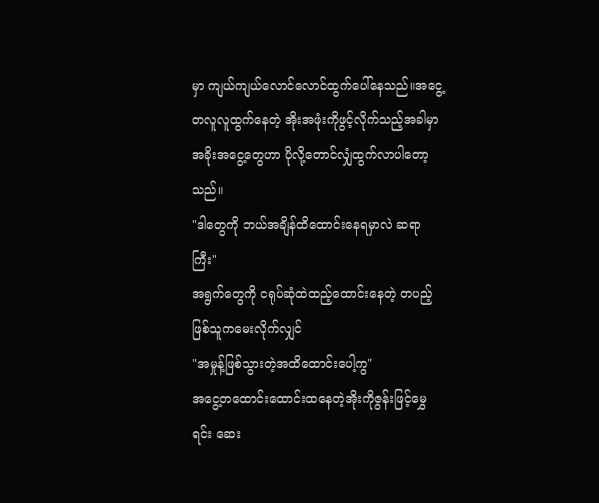မှာ ကျယ်ကျယ်လောင်လောင်ထွက်ပေါ်နေသည်။အငွေ့တလူလူထွက်နေတဲ့ အိုးအဖုံးကိုဖွင့်လိုက်သည့်အခါမှာ အခိုးအငွေ့တွေဟာ ပိုလို့တောင်လျှံထွက်လာပါတော့သည်။
"ဒါတွေကို ဘယ်အချိန်ထိထောင်းနေရမှာလဲ ဆရာကြီး"
အရွက်တွေကို ငရုပ်ဆုံထဲထည့်ထောင်းနေတဲ့ တပည့်ဖြစ်သူကမေးလိုက်လျှင်
"အမှုန့်ဖြစ်သွားတဲ့အထိထောင်းပေါ့ကွ"
အငွေ့တထောင်းထောင်းထနေတဲ့အိုးကိုဇွန်းဖြင့်မွှေရင်း ဆေး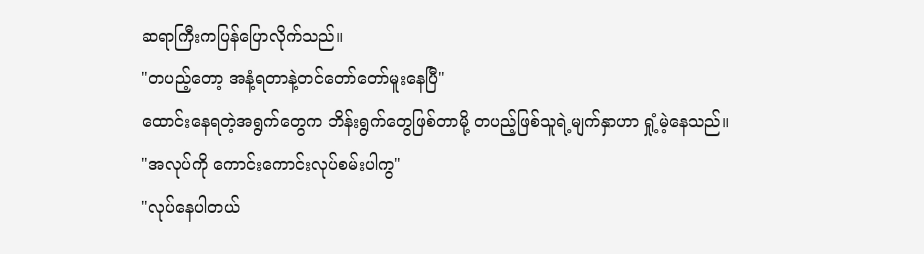ဆရာကြီးကပြန်ပြောလိုက်သည်။
"တပည့်တော့ အနံ့ရတာနဲ့တင်တော်တော်မူးနေပြီ"
ထောင်းနေရတဲ့အရွက်တွေက ဘိန်းရွက်တွေဖြစ်တာမို့ တပည့်ဖြစ်သူရဲ့မျက်နှာဟာ ရှုံ့မဲ့နေသည်။
"အလုပ်ကို ကောင်းကောင်းလုပ်စမ်းပါကွ"
"လုပ်နေပါတယ်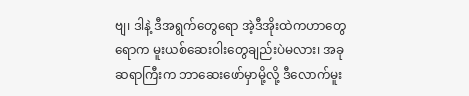ဗျ၊ ဒါနဲ့ ဒီအရွက်တွေရော အဲ့ဒီအိုးထဲကဟာတွေရောက မူးယစ်ဆေးဝါးတွေချည်းပဲမလား၊ အခု ဆရာကြီးက ဘာဆေးဖော်မှာမို့လို့ ဒီလောက်မူး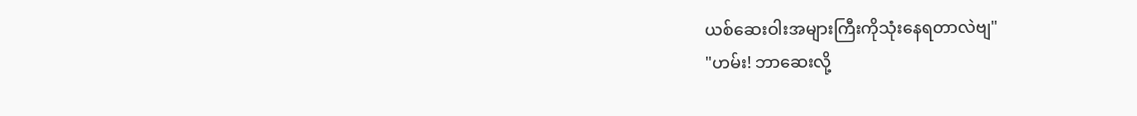ယစ်ဆေးဝါးအများကြီးကိုသုံးနေရတာလဲဗျ"
"ဟမ်း! ဘာဆေးလို့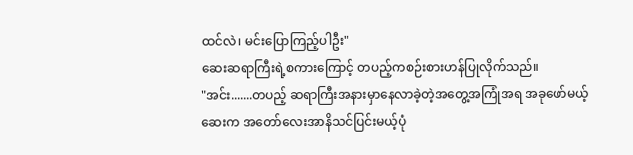ထင်လဲ၊ မင်းပြောကြည့်ပါဦး"
ဆေးဆရာကြီးရဲ့စကားကြောင့် တပည့်ကစဉ်းစားဟန်ပြုလိုက်သည်။
"အင်း.......တပည့် ဆရာကြီးအနားမှာနေလာခဲ့တဲ့အတွေ့အကြုံအရ အခုဖော်မယ့်ဆေးက အတော်လေးအာနိသင်ပြင်းမယ့်ပုံ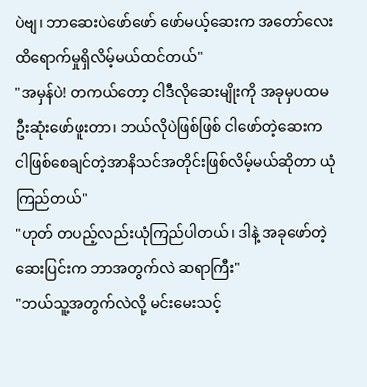ပဲဗျ၊ ဘာဆေးပဲဖော်ဖော် ဖော်မယ့်ဆေးက အတော်လေး ထိရောက်မှုရှိလိမ့်မယ်ထင်တယ်"
"အမှန်ပဲ! တကယ်တော့ ငါဒီလိုဆေးမျိုးကို အခုမှပထမဦးဆုံးဖော်ဖူးတာ၊ ဘယ်လိုပဲဖြစ်ဖြစ် ငါဖော်တဲ့ဆေးက ငါဖြစ်စေချင်တဲ့အာနိသင်အတိုင်းဖြစ်လိမ့်မယ်ဆိုတာ ယုံကြည်တယ်"
"ဟုတ် တပည့်လည်းယုံကြည်ပါတယ်၊ ဒါနဲ့ အခုဖော်တဲ့ဆေးပြင်းက ဘာအတွက်လဲ ဆရာကြီး"
"ဘယ်သူ့အတွက်လဲလို့ မင်းမေးသင့်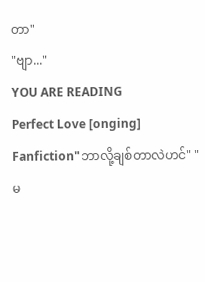တာ"
"ဗျာ..."
YOU ARE READING
Perfect Love [onging]
Fanfiction"ဘာလို့ချစ်တာလဲဟင်" "မ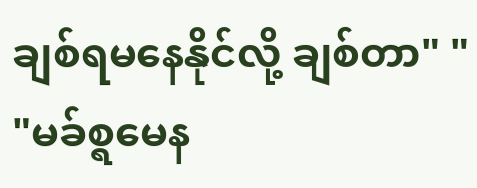ချစ်ရမနေနိုင်လို့ ချစ်တာ" " "မခ်စ္ရမေန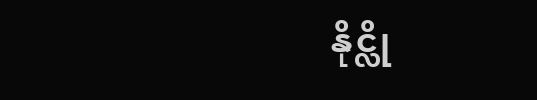နိုင္လို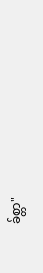ခ်စ္တာ"